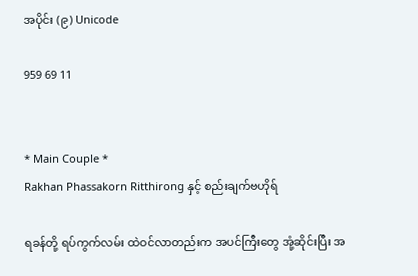အပိုင်း (၉) Unicode

959 69 11


* Main Couple *
Rakhan Phassakorn Ritthirong နှင့် စည်းချက်ဗဟိုရ်

ရခန်တို့ ရပ်ကွက်လမ်း ထဲဝင်လာတည်းက အပင်ကြီးတွေ အုံ့ဆိုင်းပြီး အ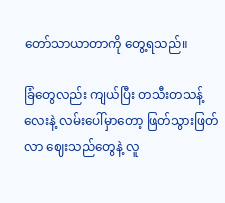တော်သာယာတာကို တွေ့ရသည်။

ခြံတွေလည်း ကျယ်ပြီး တသီးတသန့်လေးနဲ့ လမ်းပေါ်မှာတော့ ဖြတ်သွားဖြတ်လာ ဈေးသည်တွေနဲ့ လူ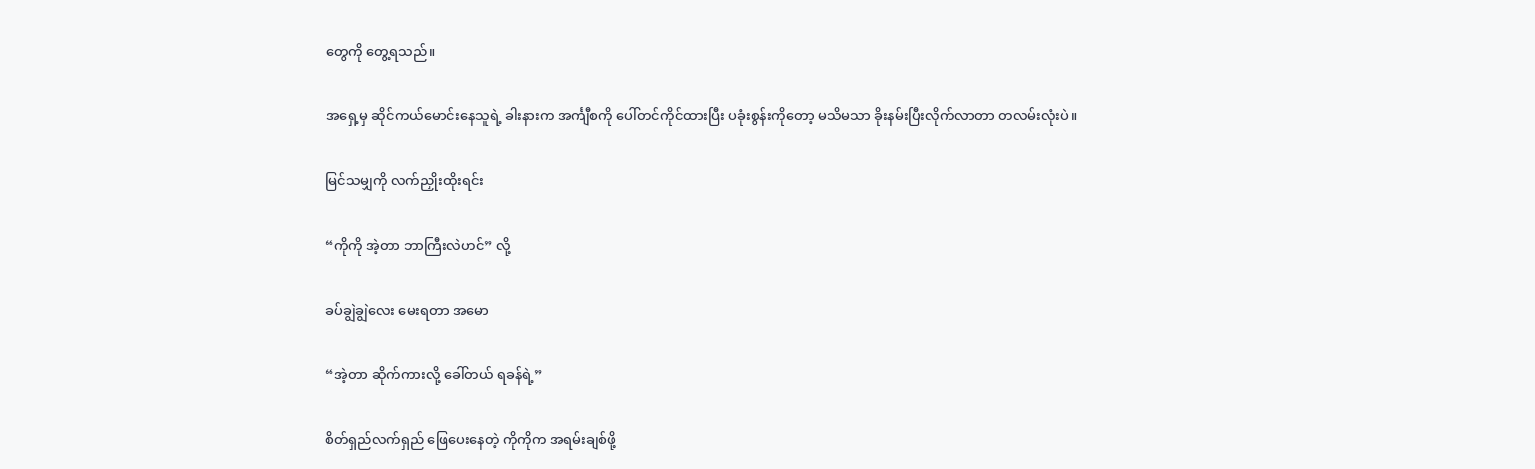တွေကို တွေ့ရသည်။

အရှေ့မှ ဆိုင်ကယ်မောင်းနေသူရဲ့ ခါးနားက အင်္ကျီစကို ပေါ်တင်ကိုင်ထားပြီး ပခုံးစွန်းကိုတော့ မသိမသာ ခိုးနမ်းပြီးလိုက်လာတာ တလမ်းလုံးပဲ။

မြင်သမျှကို လက်ညှိုးထိုးရင်း

“ကိုကို အဲ့တာ ဘာကြီးလဲဟင်” လို့

ခပ်ချွဲချွဲလေး မေးရတာ အမော

“အဲ့တာ ဆိုက်ကားလို့ ခေါ်တယ် ရခန်ရဲ့”

စိတ်ရှည်လက်ရှည် ဖြေပေးနေတဲ့ ကိုကိုက အရမ်းချစ်ဖို့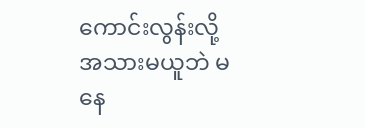ကောင်းလွန်းလို့ အသားမယူဘဲ မနေ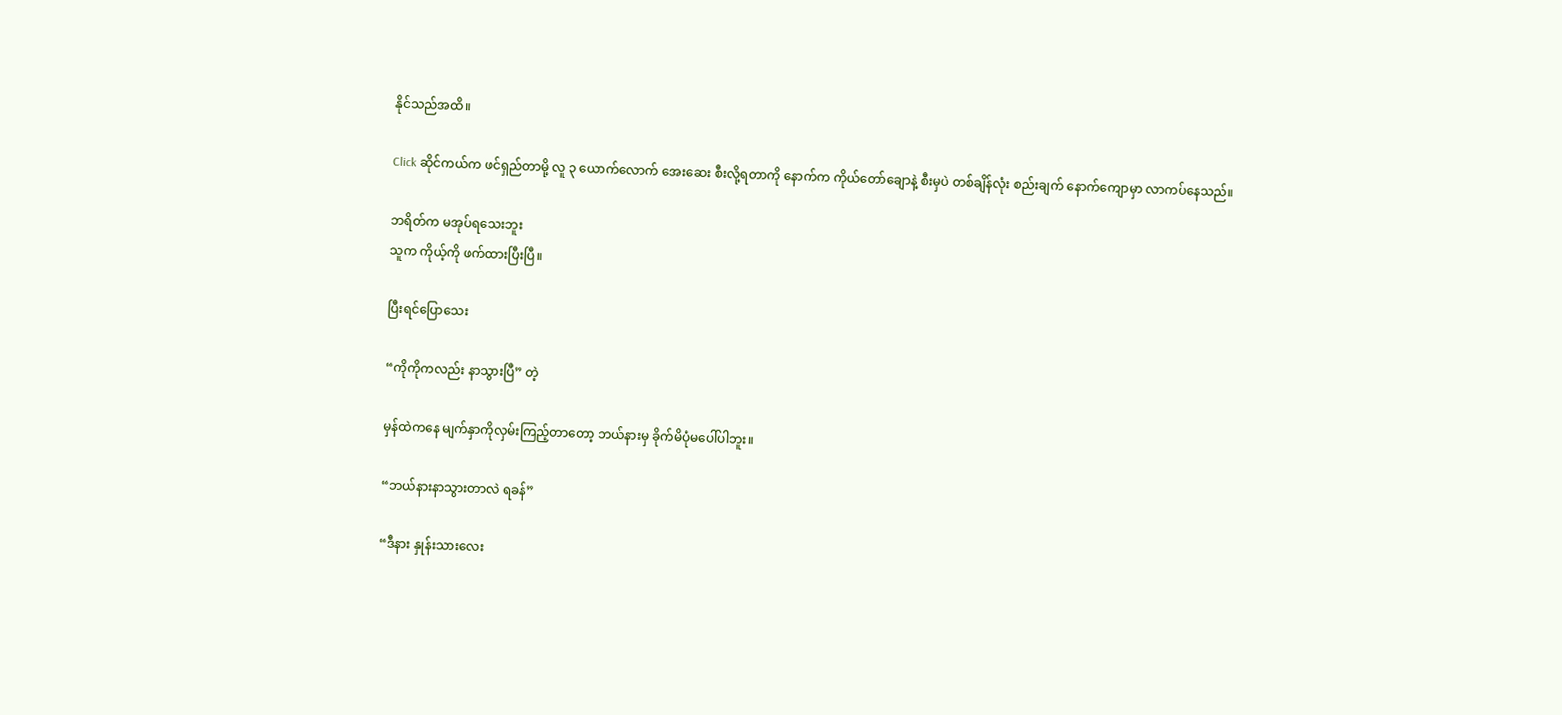နိုင်သည်အထိ။

Click ဆိုင်ကယ်က ဖင်ရှည်တာမို့ လူ ၃ ယောက်လောက် အေးဆေး စီးလို့ရတာကို နောက်က ကိုယ်တော်ချောနဲ့ စီးမှပဲ တစ်ချိန်လုံး စည်းချက် နောက်ကျောမှာ လာကပ်နေသည်။

ဘရိတ်က မအုပ်ရသေးဘူး
သူက ကိုယ့်ကို ဖက်ထားပြီးပြီ။

ပြီးရင်ပြောသေး

“ကိုကိုကလည်း နာသွားပြီ” တဲ့

မှန်ထဲကနေ မျက်နှာကိုလှမ်းကြည့်တာတော့ ဘယ်နားမှ ခိုက်မိပုံမပေါ်ပါဘူး။

“ဘယ်နားနာသွားတာလဲ ရခန်”

“ဒီနား နှုန်းသားလေး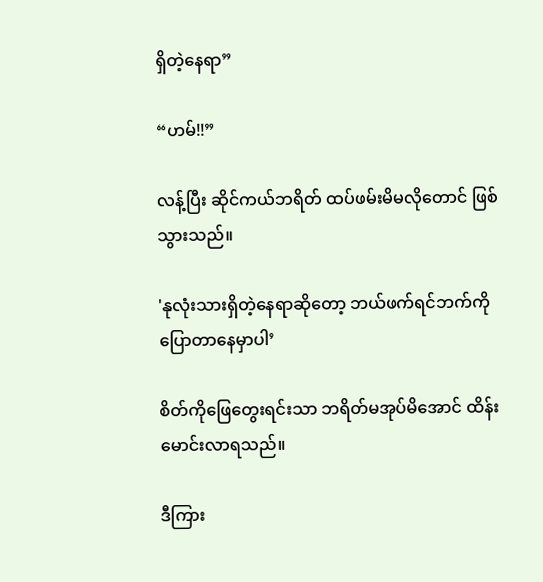ရှိတဲ့နေရာ”

“ဟမ်!!”

လန့်ပြီး ဆိုင်ကယ်ဘရိတ် ထပ်ဖမ်းမိမလိုတောင် ဖြစ်သွားသည်။

'နုလုံးသားရှိတဲ့နေရာဆိုတော့ ဘယ်ဖက်ရင်ဘက်ကို ပြောတာနေမှာပါ’

စိတ်ကိုဖြေတွေးရင်းသာ ဘရိတ်မအုပ်မိအောင် ထိန်းမောင်းလာရသည်။

ဒီကြား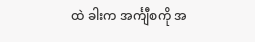ထဲ ခါးက အင်္ကျီစကို အ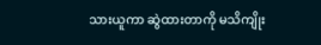သားယူကာ ဆွဲထားတာကို မသိကျိုး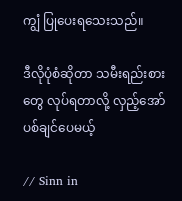ကျွံ ပြုပေးရသေးသည်။

ဒီလိုပုံစံဆိုတာ သမီးရည်းစားတွေ လုပ်ရတာလို့ လှည့်အော်ပစ်ချင်ပေမယ့်

// Sinn in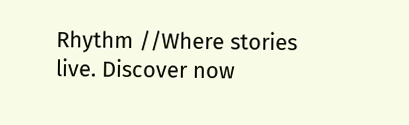Rhythm //Where stories live. Discover now